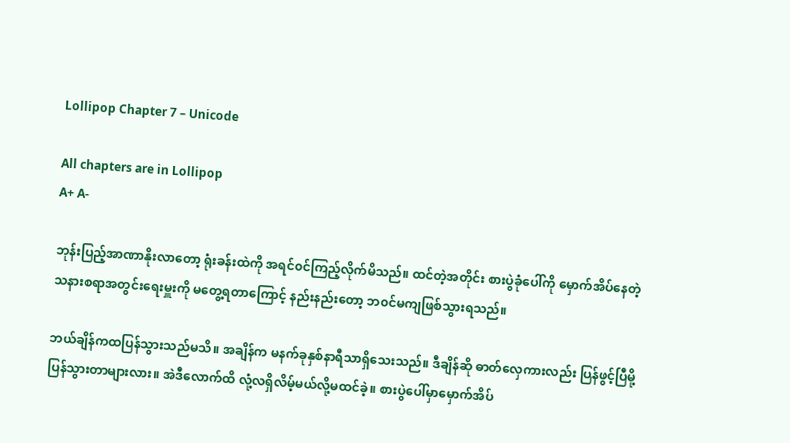Lollipop Chapter 7 – Unicode

All chapters are in Lollipop
A+ A-

ဘုန်းပြည့်အာဏာနိုးလာတော့ ရုံးခန်းထဲကို အရင်၀င်ကြည့်လိုက်မိသည်။ ထင်တဲ့အတိုင်း စားပွဲခုံပေါ်ကို မှောက်အိပ်နေတဲ့ သနားစရာအတွင်းရေးမှူးကို မတွေ့ရတာကြောင့် နည်းနည်းတော့ ဘ၀င်မကျဖြစ်သွားရသည်။

ဘယ်ချိန်ကထပြန်သွားသည်မသိ။ အချိန်က မနက်ခုနှစ်နာရီသာရှိသေးသည်။ ဒီချိန်ဆို ဓာတ်လှေကားလည်း ပြန်ဖွင့်ပြီမို့ ပြန်သွားတာများလား။ အဲဒီလောက်ထိ လုံ့လရှိလိမ့်မယ်လို့မထင်ခဲ့။ စားပွဲပေါ်မှာမှောက်အိပ်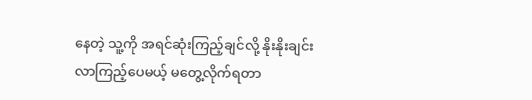နေတဲ့ သူ့ကို အရင်ဆုံးကြည့်ချင်လို့ နိုးနိုးချင်း လာကြည့်ပေမယ့် မတွေ့လိုက်ရတာ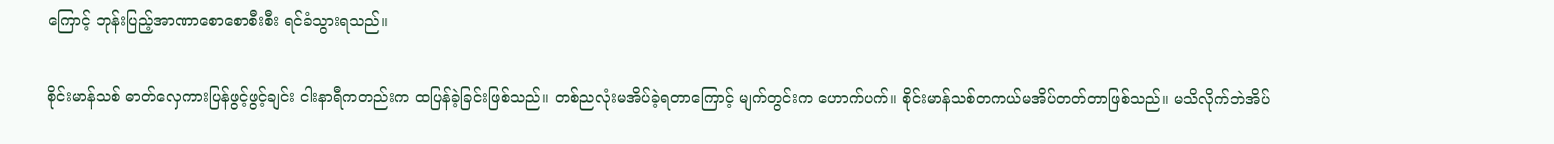ကြောင့် ဘုန်းပြည့်အာဏာစောစောစီးစီး ရင်ခံသွားရသည်။

စိုင်းမာန်သစ် ဓာတ်လှေကားပြန်ဖွင့်ဖွင့်ချင်း ငါးနာရီကတည်းက ထပြန်ခဲ့ခြင်းဖြစ်သည်။ တစ်ညလုံးမအိပ်ခဲ့ရတာကြောင့် မျက်တွင်းက ဟောက်ပက်။ စိုင်းမာန်သစ်တကယ်မအိပ်တတ်တာဖြစ်သည်။ မသိလိုက်ဘဲအိပ်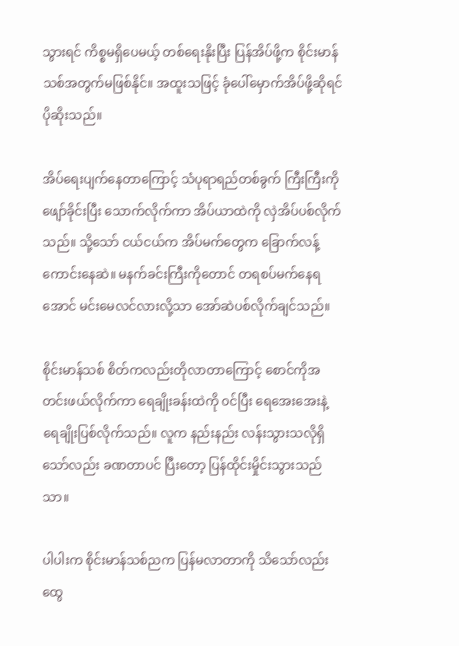သွားရင် ကိစ္စမရှိပေမယ့် တစ်ရေးနိုးပြီး ပြန်အိပ်ဖို့က စိုင်းမာန်သစ်အတွက်မဖြစ်နိုင်။ အထူးသဖြင့် ခုံပေါ်မှောက်အိပ်ဖို့ဆိုရင် ပိုဆိုးသည်။

အိပ်ရေးပျက်နေတာကြောင့် သံပုရာရည်တစ်ခွက် ကြီးကြီးကို ဖျော်ခိုင်းပြီး သောက်လိုက်ကာ အိပ်ယာထဲကို လှဲအိပ်ပစ်လိုက်သည်။ သို့သော် ငယ်ငယ်က အိပ်မက်တွေက ခြောက်လန့်ကောင်းနေဆဲ။ မနက်ခင်းကြီးကိုတောင် တရစပ်မက်နေရအောင် မင်းမေလင်လားလို့သာ အော်ဆဲပစ်လိုက်ချင်သည်။

စိုင်းမာန်သစ် စိတ်ကလည်းတိုလာတာကြောင့် စောင်ကိုအတင်းဖယ်လိုက်ကာ ရေချိုးခန်းထဲကို ၀င်ပြီး ရေအေးအေးနဲ့ ရေချိုးပြစ်လိုက်သည်။ လူက နည်းနည်း လန်းသွားသလိုရှိသော်လည်း ခဏတာပင် ပြီးတော့ ပြန်ထိုင်းမှိုင်းသွားသည်သာ။

ပါပါးက စိုင်းမာန်သစ်ညက ပြန်မလာတာကို သိသော်လည်း ထွေ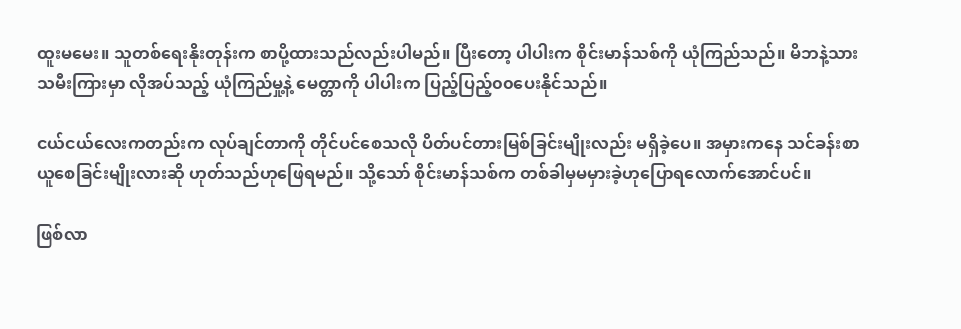ထူးမမေး။ သူတစ်ရေးနိုးတုန်းက စာပို့ထားသည်လည်းပါမည်။ ပြီးတော့ ပါပါးက စိုင်းမာန်သစ်ကို ယုံကြည်သည်။ မိဘနဲ့သားသမီးကြားမှာ လိုအပ်သည့် ယုံကြည်မှု့နဲ့ မေတ္တာကို ပါပါးက ပြည့်ပြည့်၀၀ပေးနိုင်သည်။

ငယ်ငယ်လေးကတည်းက လုပ်ချင်တာကို တိုင်ပင်စေသလို ပိတ်ပင်တားမြစ်ခြင်းမျိုးလည်း မရှိခဲ့ပေ။ အမှားကနေ သင်ခန်းစာယူစေခြင်းမျိုးလားဆို ဟုတ်သည်ဟုဖြေရမည်။ သို့သော် စိုင်းမာန်သစ်က တစ်ခါမှမမှားခဲ့ဟုပြောရလောက်အောင်ပင်။

ဖြစ်လာ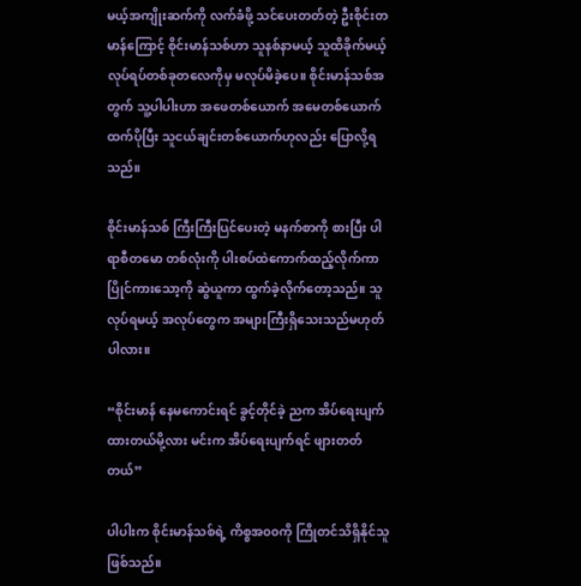မယ့်အကျိုးဆက်ကို လက်ခံဖို့ သင်ပေးတတ်တဲ့ ဦးစိုင်းတမာန်ကြောင့် စိုင်းမာန်သစ်ဟာ သူနစ်နာမယ့် သူထိခိုက်မယ့် လုပ်ရပ်တစ်ခုတလေကိုမှ မလုပ်မိခဲ့ပေ။ စိုင်းမာန်သစ်အတွက် သူ့ပါပါးဟာ အဖေတစ်ယောက် အမေတစ်ယောက်ထက်ပိုပြီး သူငယ်ချင်းတစ်ယောက်ဟုလည်း ပြောလို့ရသည်။

စိုင်းမာန်သစ် ကြီးကြီးပြင်ပေးတဲ့ မနက်စာကို စားပြီး ပါရာစီတမော တစ်လုံးကို ပါးစပ်ထဲကောက်ထည့်လိုက်ကာ ပြိုင်ကားသော့ကို ဆွဲယူကာ ထွက်ခဲ့လိုက်တော့သည်။ သူလုပ်ရမယ့် အလုပ်တွေက အများကြီးရှိသေးသည်မဟုတ်ပါလား။

“စိုင်းမာန် နေမကောင်းရင် ခွင့်တိုင်ခဲ့ ညက အိပ်ရေးပျက်ထားတယ်မို့လား မင်းက အိပ်ရေးပျက်ရင် ဖျားတတ်တယ်”

ပါပါးက စိုင်းမာန်သစ်ရဲ့ ကိစ္စအ၀၀ကို ကြိုတင်သိရှိနိုင်သူဖြစ်သည်။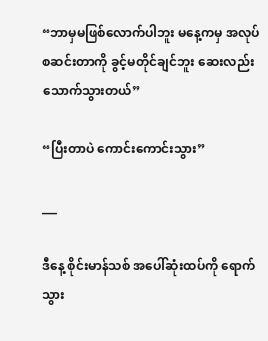“ဘာမှမဖြစ်လောက်ပါဘူး မနေ့ကမှ အလုပ်စဆင်းတာကို ခွင့်မတိုင်ချင်ဘူး ဆေးလည်း သောက်သွားတယ်”

“ပြီးတာပဲ ကောင်းကောင်းသွား”

___

ဒီနေ့ စိုင်းမာန်သစ် အပေါ်ဆုံးထပ်ကို ရောက်သွား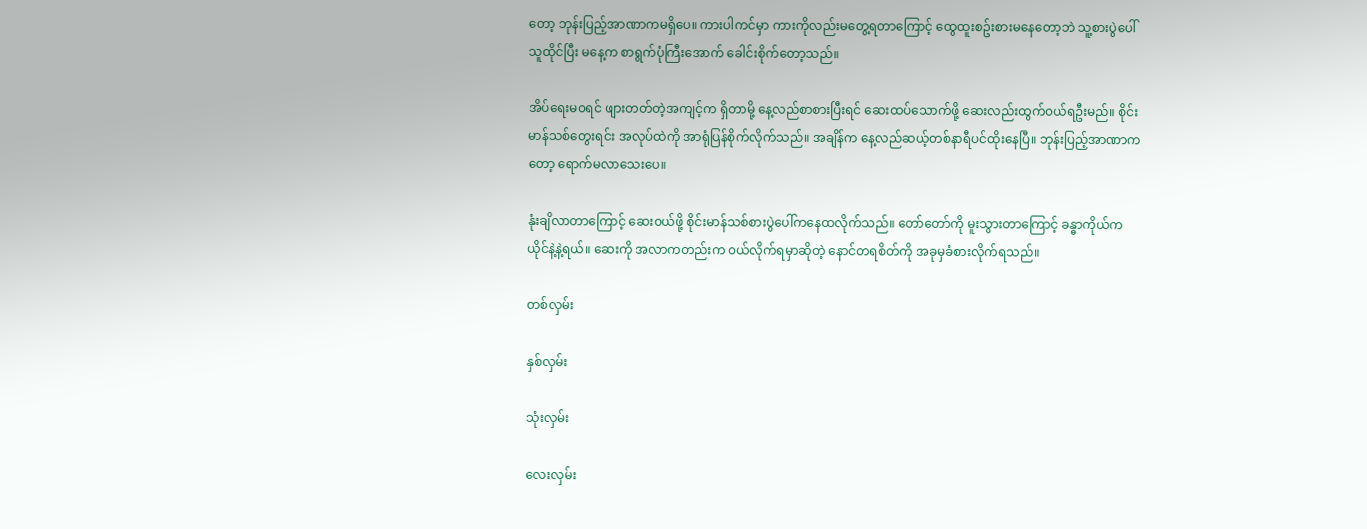တော့ ဘုန်းပြည့်အာဏာကမရှိပေ။ ကားပါကင်မှာ ကားကိုလည်းမတွေ့ရတာကြောင့် ထွေထူးစဥ်းစားမနေတော့ဘဲ သူ့စားပွဲပေါ်သူထိုင်ပြီး မနေ့က စာရွက်ပုံကြီးအောက် ခေါင်းစိုက်တော့သည်။

အိပ်ရေးမ၀ရင် ဖျားတတ်တဲ့အကျင့်က ရှိတာမို့ နေ့လည်စာစားပြီးရင် ဆေးထပ်သောက်ဖို့ ဆေးလည်းထွက်၀ယ်ရဦးမည်။ စိုင်းမာန်သစ်တွေးရင်း အလုပ်ထဲကို အာရုံပြန်စိုက်လိုက်သည်။ အချိန်က နေ့လည်ဆယ့်တစ်နာရီပင်ထိုးနေပြီ။ ဘုန်းပြည့်အာဏာကတော့ ရောက်မလာသေးပေ။

နုံးချိလာတာကြောင့် ဆေး၀ယ်ဖို့ စိုင်းမာန်သစ်စားပွဲပေါ်ကနေထလိုက်သည်။ တော်တော်ကို မူးသွားတာကြောင့် ခန္ဓာကိုယ်က ယိုင်နဲ့နဲ့ရယ်။ ဆေးကို အလာကတည်းက ၀ယ်လိုက်ရမှာဆိုတဲ့ နောင်တရစိတ်ကို အခုမှခံစားလိုက်ရသည်။

တစ်လှမ်း

နှစ်လှမ်း

သုံးလှမ်း

လေးလှမ်း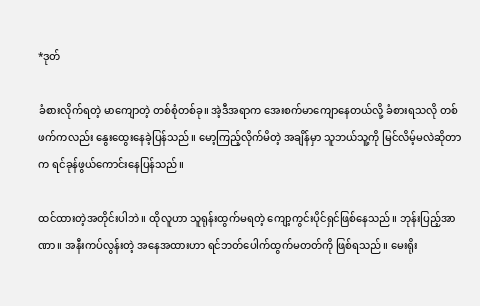*ဒုတ်

ခံစားလိုက်ရတဲ့ မာကျောတဲ့ တစ်စုံတစ်ခု။ အဲ့ဒီအရာက အေးစက်မာကျောနေတယ်လို့ ခံစားရသလို တစ်ဖက်ကလည်း နွေးထွေးနေခဲ့ပြန်သည်။ မော့ကြည့်လိုက်မိတဲ့ အချိန်မှာ သူဘယ်သူ့ကို မြင်လိမ့်မလဲဆိုတာက ရင်ခုန်ဖွယ်ကောင်းနေပြန်သည်။

ထင်ထားတဲ့အတိုင်းပါဘဲ။ ထိုလူဟာ သူရုန်းထွက်မရတဲ့ ကျော့ကွင်းပိုင်ရှင်ဖြစ်နေသည်။ ဘုန်းပြည့်အာဏာ။ အနီးကပ်လွန်းတဲ့ အနေအထားဟာ ရင်ဘတ်ပေါက်ထွက်မတတ်ကို ဖြစ်ရသည်။ မေးရိုး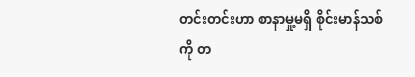တင်းတင်းဟာ စာနာမှု့မရှိ စိုင်းမာန်သစ်ကို တ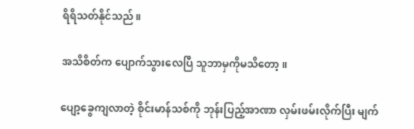ရိရိသတ်နိုင်သည်။

အသိစိတ်က ပျောက်သွားလေပြီ သူဘာမှကိုမသိတော့။

ပျော့ခွေကျလာတဲ့ စိုင်းမာန်သစ်ကို ဘုန်းပြည့်အာဏာ လှမ်းဖမ်းလိုက်ပြီး မျက်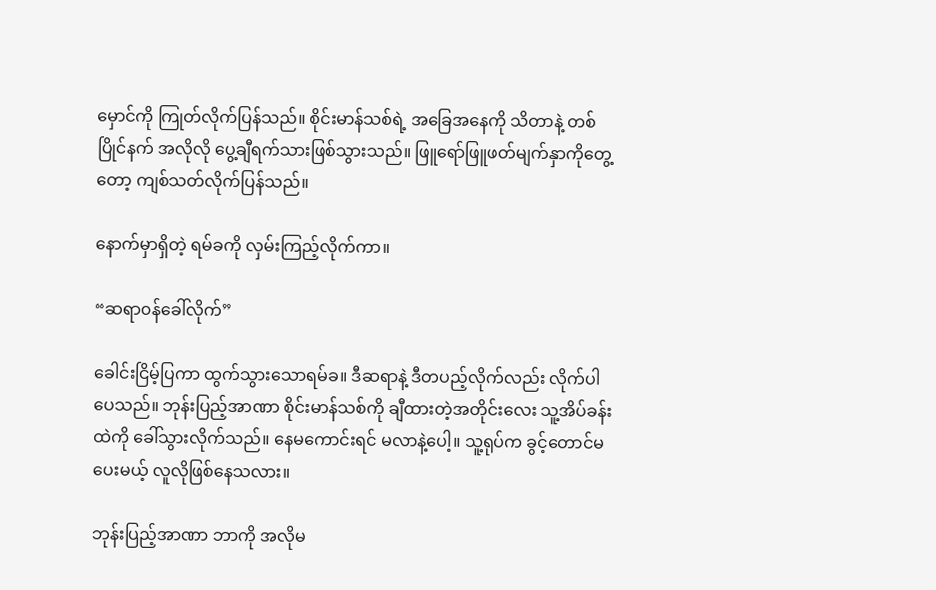မှောင်ကို ကြုတ်လိုက်ပြန်သည်။ စိုင်းမာန်သစ်ရဲ့ အခြေအနေကို သိတာနဲ့ တစ်ပြိုင်နက် အလိုလို ပွေ့ချီရက်သားဖြစ်သွားသည်။ ဖြူရော်ဖြူဖတ်မျက်နှာကိုတွေ့တော့ ကျစ်သတ်လိုက်ပြန်သည်။

နောက်မှာရှိတဲ့ ရမ်ခကို လှမ်းကြည့်လိုက်ကာ။

“ဆရာ၀န်ခေါ်လိုက်”

ခေါင်းငြိမ့်ပြကာ ထွက်သွားသောရမ်ခ။ ဒီဆရာနဲ့ ဒီတပည့်လိုက်လည်း လိုက်ပါပေသည်။ ဘုန်းပြည့်အာဏာ စိုင်းမာန်သစ်ကို ချီထားတဲ့အတိုင်းလေး သူ့အိပ်ခန်းထဲကို ခေါ်သွားလိုက်သည်။ နေမကောင်းရင် မလာနဲ့ပေါ့။ သူ့ရုပ်က ခွင့်တောင်မပေးမယ့် လူလိုဖြစ်နေသလား။

ဘုန်းပြည့်အာဏာ ဘာကို အလိုမ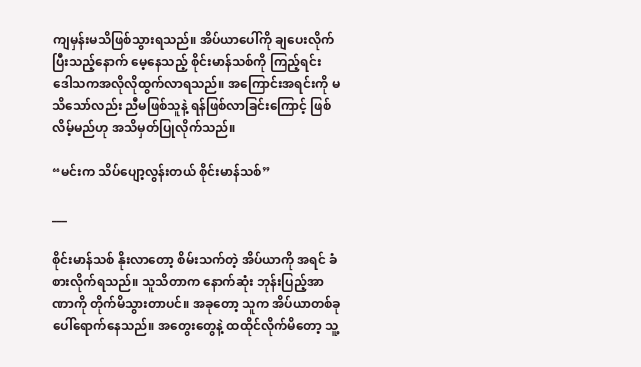ကျမှန်းမသိဖြစ်သွားရသည်။ အိပ်ယာပေါ်ကို ချပေးလိုက်ပြီးသည့်နောက် မေ့နေသည့် စိုင်းမာန်သစ်ကို ကြည့်ရင်း ဒေါသကအလိုလိုထွက်လာရသည်။ အကြောင်းအရင်းကို မသိသော်လည်း ညီမဖြစ်သူနဲ့ ရန်ဖြစ်လာခြင်းကြောင့် ဖြစ်လိမ့်မည်ဟု အသိမှတ်ပြုလိုက်သည်။

“မင်းက သိပ်ပျော့လွန်းတယ် စိုင်းမာန်သစ်”

___

စိုင်းမာန်သစ် နိုးလာတော့ စိမ်းသက်တဲ့ အိပ်ယာကို အရင် ခံစားလိုက်ရသည်။ သူသိတာက နောက်ဆုံး ဘုန်းပြည့်အာဏာကို တိုက်မိသွားတာပင်။ အခုတော့ သူက အိပ်ယာတစ်ခုပေါ်ရောက်နေသည်။ အတွေးတွေနဲ့ ထထိုင်လိုက်မိတော့ သူ့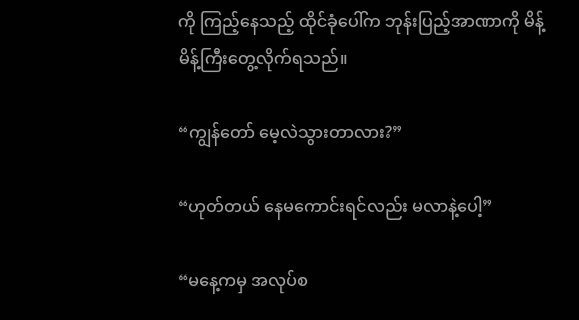ကို ကြည့်နေသည့် ထိုင်ခုံပေါ်က ဘုန်းပြည့်အာဏာကို မိန့်မိန့်ကြီးတွေ့လိုက်ရသည်။

“ကျွန်တော် မေ့လဲသွားတာလား?”

“ဟုတ်တယ် နေမကောင်းရင်လည်း မလာနဲ့ပေါ့”

“မနေ့ကမှ အလုပ်စ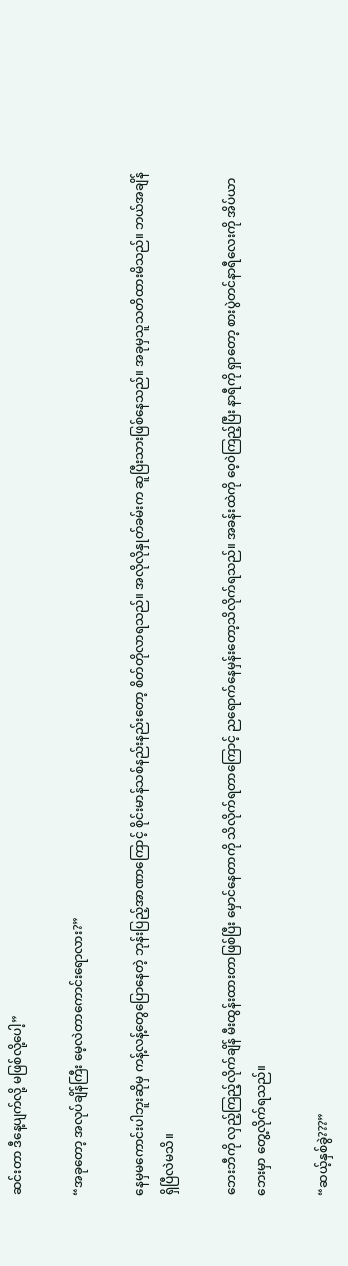ဆင်းတာ ဒီနေ့ပျက်လို့ မဖြစ်လို့ပေါ့”

“အခုတော့ အလုပ်ချိန်ကြီး မေ့လဲတာကောင်းရောလား?”

နေမှမကောင်းပါဘူးဆိုမှ ကန့်လန့်တွေပြောနေတဲ့ ဘုန်းပြည့်အာဏာကြောင့် စိုင်းမာန်သစ်နည်းနည်းတော့ စိတ်တိုလာရသည်။ အလိုလိုနှုတ်ခမ်းက ဆူပြီးသားဖြစ်နေသည်။ အခုမှသူသတိထားမိသည်။ ဘယ်အချိန်ရှိပြီလဲမသိ။

ဘေးဘီကို လှည့်ကြည့်လိုက်ချိန် မီးထွန်းထားတာဖြစ်ပြီး မှောင်နေတာကို သိလိုက်ရတာကြောင့် ညရောက်နေမှန်းတော့သိလိုက်ရသည်။ အခန်းထဲကို ၀ေ့၀ဲကြည့်ပြီး နာရီကို ရှာတော့ စားပွဲတင်နာရီလေးကို အိပ်ယာဘေးမှာ တွေ့လိုက်ရသည်။

“ဆယ့်နှစ်ခွဲ???”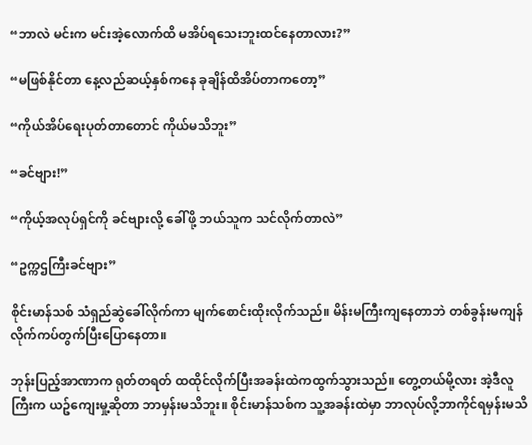“ဘာလဲ မင်းက မင်းအဲ့လောက်ထိ မအိပ်ရသေးဘူးထင်နေတာလား?”

“မဖြစ်နိုင်တာ နေ့လည်ဆယ့်နှစ်ကနေ ခုချိန်ထိအိပ်တာကတော့”

“ကိုယ်အိပ်ရေးပုတ်တာတောင် ကိုယ်မသိဘူး”

“ခင်ဗျား!”

“ကိုယ့်အလုပ်ရှင်ကို ခင်ဗျားလို့ ခေါ်ဖို့ ဘယ်သူက သင်လိုက်တာလဲ”

“ဥက္ကဌကြီးခင်ဗျား”

စိုင်းမာန်သစ် သံရှည်ဆွဲခေါ်လိုက်ကာ မျက်စောင်းထိုးလိုက်သည်။ မိန်းမကြီးကျနေတာဘဲ တစ်ခွန်းမကျန် လိုက်ကပ်တွက်ပြီးပြောနေတာ။

ဘုန်းပြည့်အာဏာက ရုတ်တရတ် ထထိုင်လိုက်ပြီးအခန်းထဲကထွက်သွားသည်။ တွေ့တယ်မို့လား အဲ့ဒီလူကြီးက ယဥ်ကျေးမှု့ဆိုတာ ဘာမှန်းမသိဘူး။ စိုင်းမာန်သစ်က သူ့အခန်းထဲမှာ ဘာလုပ်လို့ဘာကိုင်ရမှန်းမသိ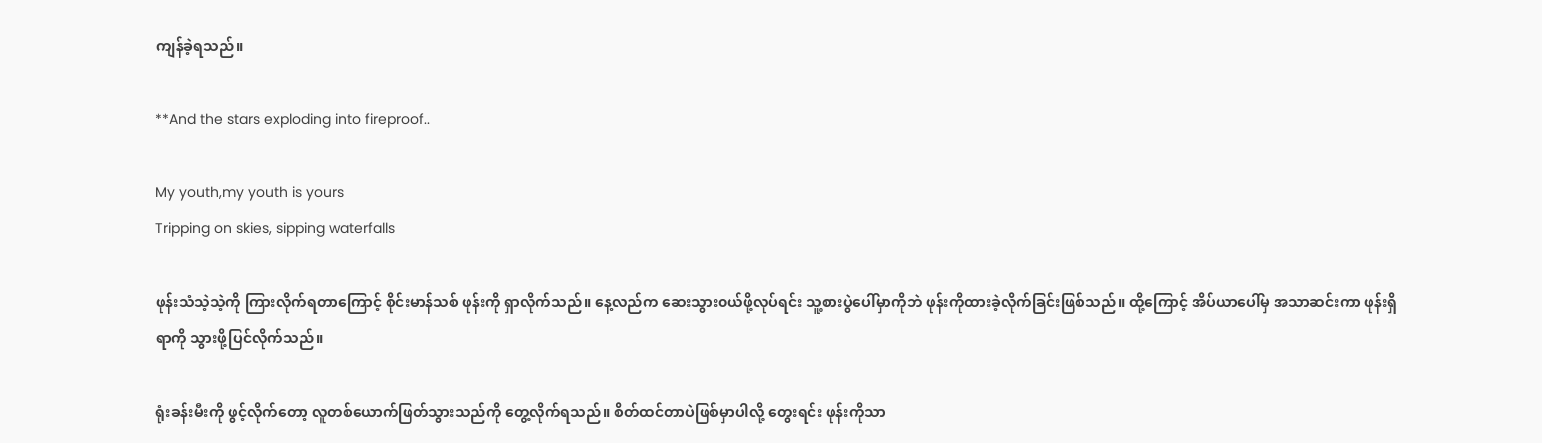ကျန်ခဲ့ရသည်။

**And the stars exploding into fireproof..

My youth,my youth is yours
Tripping on skies, sipping waterfalls

ဖုန်းသံသဲ့သဲ့ကို ကြားလိုက်ရတာကြောင့် စိုင်းမာန်သစ် ဖုန်းကို ရှာလိုက်သည်။ နေ့လည်က ဆေးသွား၀ယ်ဖို့လုပ်ရင်း သူ့စားပွဲပေါ်မှာကိုဘဲ ဖုန်းကိုထားခဲ့လိုက်ခြင်းဖြစ်သည်။ ထို့ကြောင့် အိပ်ယာပေါ်မှ အသာဆင်းကာ ဖုန်းရှိရာကို သွားဖို့ပြင်လိုက်သည်။

ရုံးခန်းမီးကို ဖွင့်လိုက်တော့ လူတစ်ယောက်ဖြတ်သွားသည်ကို တွေ့လိုက်ရသည်။ စိတ်ထင်တာပဲဖြစ်မှာပါလို့ တွေးရင်း ဖုန်းကိုသာ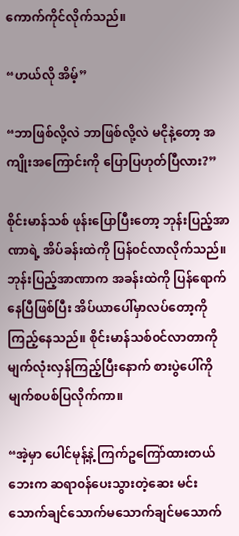ကောက်ကိုင်လိုက်သည်။

“ဟယ်လို အိမ့်”

“ဘာဖြစ်လို့လဲ ဘာဖြစ်လို့လဲ မငိုနဲ့တော့ အကျိုးအကြောင်းကို ပြောပြဟုတ်ပြီလား?”

စိုင်းမာန်သစ် ဖုန်းပြောပြီးတော့ ဘုန်းပြည့်အာဏာရဲ့ အိပ်ခန်းထဲကို ပြန်၀င်လာလိုက်သည်။ ဘုန်းပြည့်အာဏာက အခန်းထဲကို ပြန်ရောက်နေပြီဖြစ်ပြီး အိပ်ယာပေါ်မှာလပ်တော့ကို ကြည့်နေသည်။ စိုင်းမာန်သစ်၀င်လာတာကို မျက်လုံးလှန်ကြည့်ပြီးနောက် စားပွဲပေါ်ကို မျက်စပစ်ပြလိုက်ကာ။

“အဲ့မှာ ပေါင်မုန့်နဲ့ ကြက်ဥကြော်ထားတယ် ဘေးက ဆရာ၀န်ပေးသွားတဲ့ဆေး မင်းသောက်ချင်သောက်မသောက်ချင်မသောက်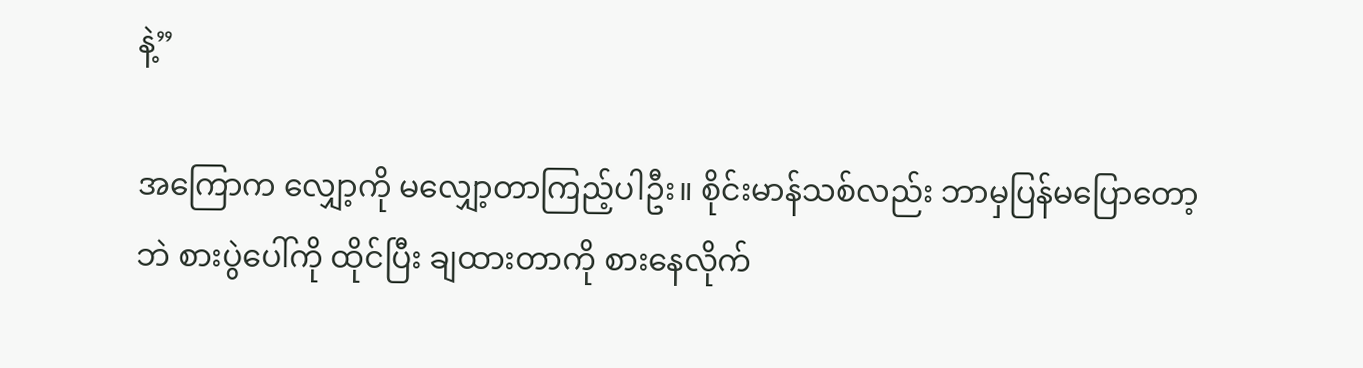နဲ့”

အကြောက လျှော့ကို မလျှော့တာကြည့်ပါဦး။ စိုင်းမာန်သစ်လည်း ဘာမှပြန်မပြောတော့ဘဲ စားပွဲပေါ်ကို ထိုင်ပြီး ချထားတာကို စားနေလိုက်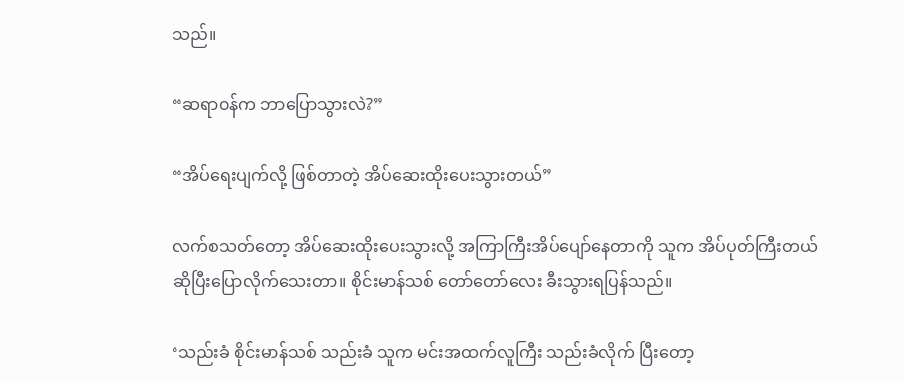သည်။

“ဆရာ၀န်က ဘာပြောသွားလဲ?”

“အိပ်ရေးပျက်လို့ ဖြစ်တာတဲ့ အိပ်ဆေးထိုးပေးသွားတယ်”

လက်စသတ်တော့ အိပ်ဆေးထိုးပေးသွားလို့ အကြာကြီးအိပ်ပျော်နေတာကို သူက အိပ်ပုတ်ကြီးတယ်ဆိုပြီးပြောလိုက်သေးတာ။ စိုင်းမာန်သစ် တော်တော်လေး ခီးသွားရပြန်သည်။

‘သည်းခံ စိုင်းမာန်သစ် သည်းခံ သူက မင်းအထက်လူကြီး သည်းခံလိုက် ပြီးတော့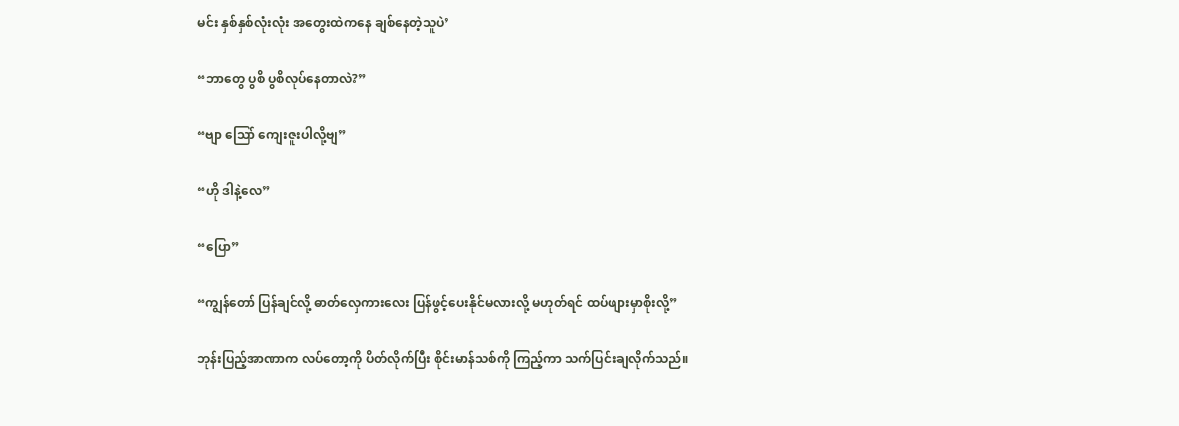မင်း နှစ်နှစ်လုံးလုံး အတွေးထဲကနေ ချစ်နေတဲ့သူပဲ’

“ဘာတွေ ပွစိ ပွစိလုပ်နေတာလဲ?”

“ဗျာ သြော် ကျေးဇူးပါလို့ဗျ”

“ဟို ဒါနဲ့လေ”

“ပြော”

“ကျွန်တော် ပြန်ချင်လို့ ဓာတ်လှေကားလေး ပြန်ဖွင့်ပေးနိုင်မလားလို့ မဟုတ်ရင် ထပ်ဖျားမှာစိုးလို့”

ဘုန်းပြည့်အာဏာက လပ်တော့ကို ပိတ်လိုက်ပြီး စိုင်းမာန်သစ်ကို ကြည့်ကာ သက်ပြင်းချလိုက်သည်။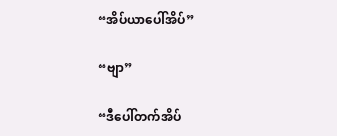“အိပ်ယာပေါ်အိပ်”

“ဗျာ”

“ဒီပေါ်တက်အိပ်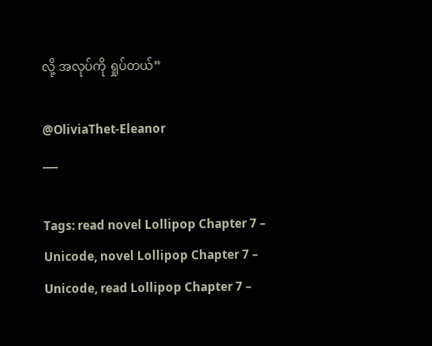လို့ အလုပ်ကို ရှုပ်တယ်”

@OliviaThet-Eleanor
___

Tags: read novel Lollipop Chapter 7 – Unicode, novel Lollipop Chapter 7 – Unicode, read Lollipop Chapter 7 –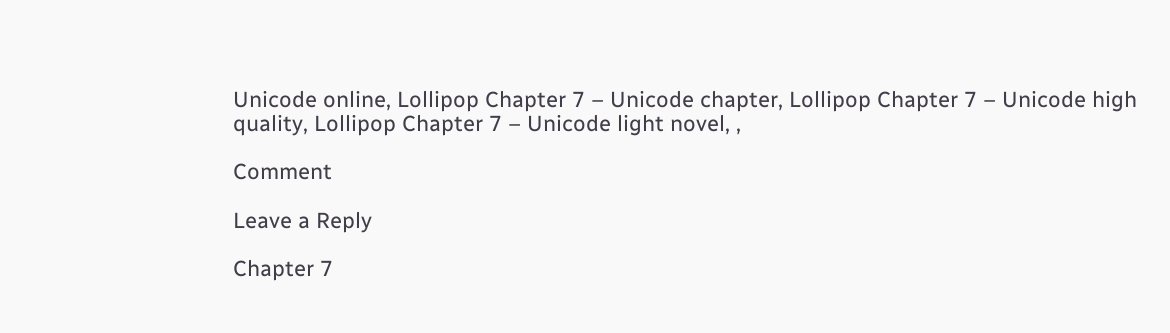Unicode online, Lollipop Chapter 7 – Unicode chapter, Lollipop Chapter 7 – Unicode high quality, Lollipop Chapter 7 – Unicode light novel, ,

Comment

Leave a Reply

Chapter 7